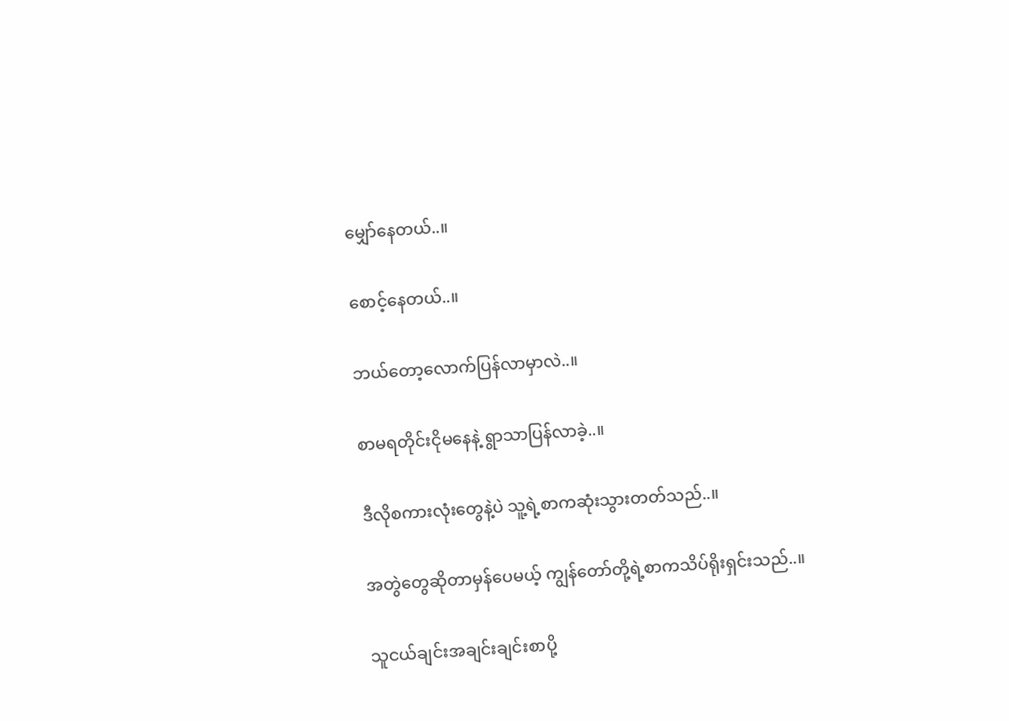မျှော်နေတယ်..။

စောင့်နေတယ်..။

ဘယ်တော့လောက်ပြန်လာမှာလဲ..။

စာမရတိုင်းငိုမနေနဲ့ ရွာသာပြန်လာခဲ့..။

ဒီလိုစကားလုံးတွေနဲ့ပဲ သူ့ရဲ့စာကဆုံးသွားတတ်သည်..။

အတွဲတွေဆိုတာမှန်ပေမယ့် ကျွန်တော်တို့ရဲ့စာကသိပ်ရိုးရှင်းသည်..။

သူငယ်ချင်းအချင်းချင်းစာပို့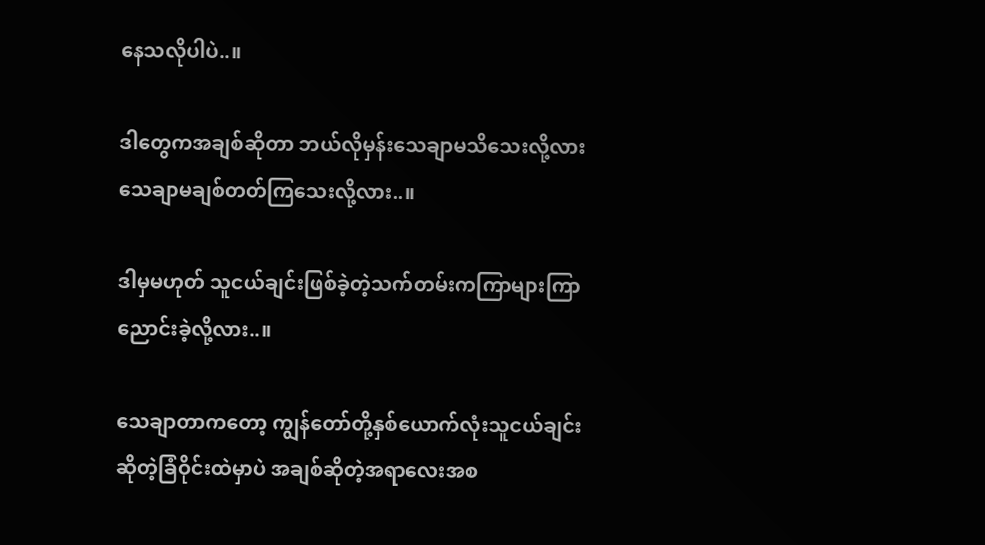နေသလိုပါပဲ..။

ဒါတွေကအချစ်ဆိုတာ ဘယ်လိုမှန်းသေချာမသိသေးလို့လားသေချာမချစ်တတ်ကြသေးလို့လား..။

ဒါမှမဟုတ် သူငယ်ချင်းဖြစ်ခဲ့တဲ့သက်တမ်းကကြာများကြာညောင်းခဲ့လို့လား..။

သေချာတာကတော့ ကျွန်တော်တို့နှစ်ယောက်လုံးသူငယ်ချင်းဆိုတဲ့ခြံဝိုင်းထဲမှာပဲ အချစ်ဆိုတဲ့အရာလေးအစ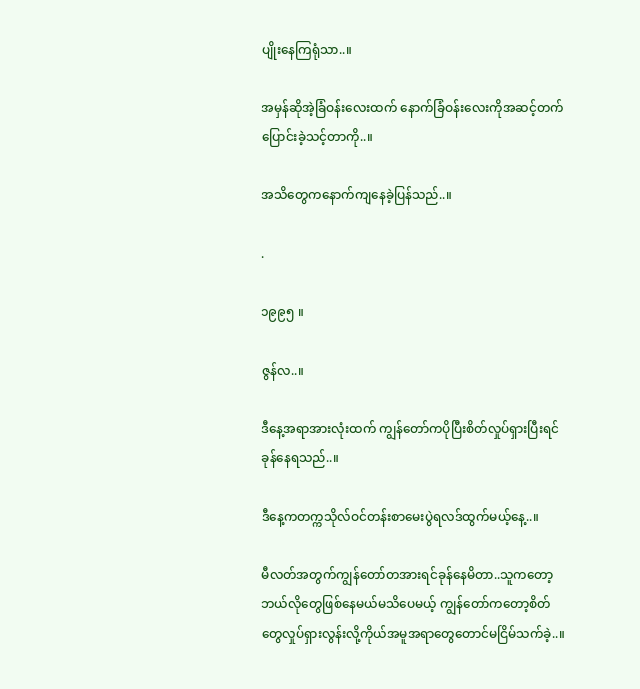ပျိုးနေကြရုံသာ..။

အမှန်ဆိုအဲ့ခြံဝန်းလေးထက် နောက်ခြံဝန်းလေးကိုအဆင့်တက်ပြောင်းခဲ့သင့်တာကို..။

အသိတွေကနောက်ကျနေခဲ့ပြန်သည်..။

.

၁၉၉၅ ။

ဇွန်လ..။

ဒီနေ့အရာအားလုံးထက် ကျွန်တော်ကပိုပြီးစိတ်လှုပ်ရှားပြီးရင်ခုန်နေရသည်..။

ဒီနေ့ကတက္ကသိုလ်ဝင်တန်းစာမေးပွဲရလဒ်ထွက်မယ့်နေ့..။

မီလတ်အတွက်ကျွန်တော်တအားရင်ခုန်နေမိတာ..သူကတော့ဘယ်လိုတွေဖြစ်နေမယ်မသိပေမယ့် ကျွန်တော်ကတော့စိတ်တွေလှုပ်ရှားလွန်းလို့ကိုယ်အမူအရာတွေတောင်မငြိမ်သက်ခဲ့..။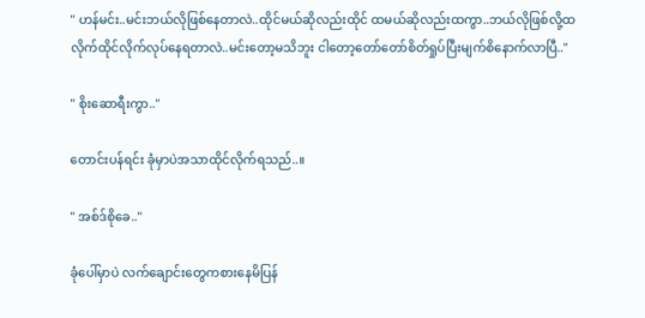" ဟန်မင်း..မင်းဘယ်လိုဖြစ်နေတာလဲ..ထိုင်မယ်ဆိုလည်းထိုင် ထမယ်ဆိုလည်းထကွာ..ဘယ်လိုဖြစ်လို့ထလိုက်ထိုင်လိုက်လုပ်နေရတာလဲ..မင်းတော့မသိဘူး ငါတော့တော်တော်စိတ်ရှုပ်ပြီးမျက်စိနောက်လာပြီ.."

" စိုးဆောရီးကွာ.."

တောင်းပန်ရင်း ခုံမှာပဲအသာထိုင်လိုက်ရသည်..။

" အစ်ဒ်စိုခေ.."

ခုံပေါ်မှာပဲ လက်ချောင်းတွေကစားနေမိပြန်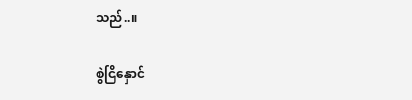သည်..။

စွဲငြိနှောင်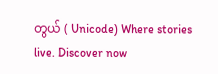တွယ် ( Unicode) Where stories live. Discover now